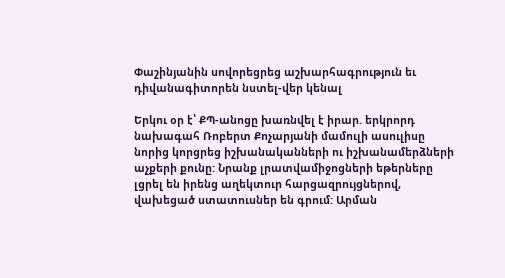Փաշինյանին սովորեցրեց աշխարհագրություն եւ դիվանագիտորեն նստել-վեր կենալ

Երկու օր է՝ ՔՊ-անոցը խառնվել է իրար. երկրորդ նախագահ Ռոբերտ Քոչարյանի մամուլի ասուլիսը նորից կորցրեց իշխանականների ու իշխանամերձների աչքերի քունը: Նրանք լրատվամիջոցների եթերները լցրել են իրենց աղեկտուր հարցազրույցներով, վախեցած ստատուսներ են գրում: Արման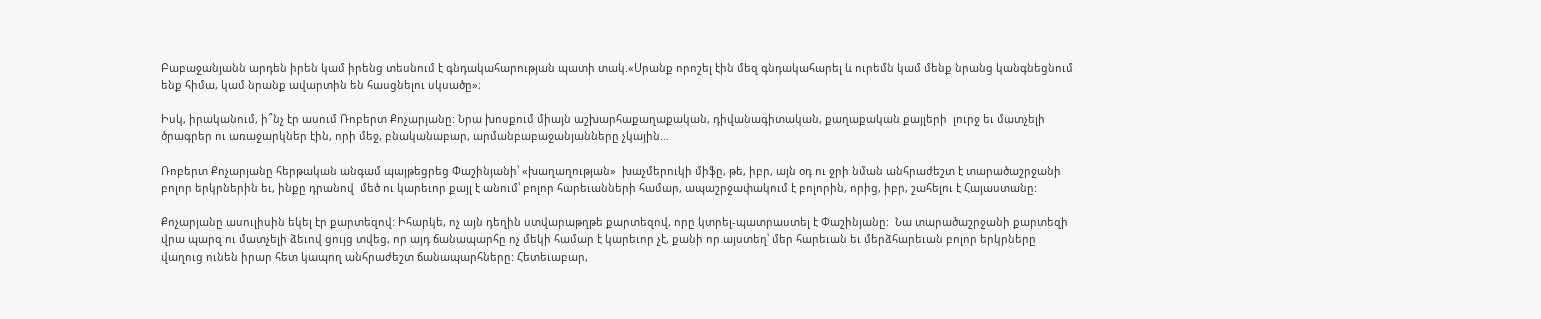Բաբաջանյանն արդեն իրեն կամ իրենց տեսնում է գնդակահարության պատի տակ.«Սրանք որոշել էին մեզ գնդակահարել և ուրեմն կամ մենք նրանց կանգնեցնում ենք հիմա, կամ նրանք ավարտին են հասցնելու սկսածը»։

Իսկ, իրականում, ի՞նչ էր ասում Ռոբերտ Քոչարյանը: Նրա խոսքում միայն աշխարհաքաղաքական, դիվանագիտական, քաղաքական քայլերի  լուրջ եւ մատչելի  ծրագրեր ու առաջարկներ էին, որի մեջ, բնականաբար, արմանբաբաջանյանները չկային…

Ռոբերտ Քոչարյանը հերթական անգամ պայթեցրեց Փաշինյանի՝ «խաղաղության»  խաչմերուկի միֆը, թե, իբր, այն օդ ու ջրի նման անհրաժեշտ է տարածաշրջանի բոլոր երկրներին եւ, ինքը դրանով  մեծ ու կարեւոր քայլ է անում՝ բոլոր հարեւանների համար, ապաշրջափակում է բոլորին, որից, իբր, շահելու է Հայաստանը:

Քոչարյանը ասուլիսին եկել էր քարտեզով: Իհարկե, ոչ այն դեղին ստվարաթղթե քարտեզով, որը կտրել-պատրաստել է Փաշինյանը:  Նա տարածաշրջանի քարտեզի վրա պարզ ու մատչելի ձեւով ցույց տվեց, որ այդ ճանապարհը ոչ մեկի համար է կարեւոր չէ, քանի որ այստեղ՝ մեր հարեւան եւ մերձհարեւան բոլոր երկրները  վաղուց ունեն իրար հետ կապող անհրաժեշտ ճանապարհները: Հետեւաբար,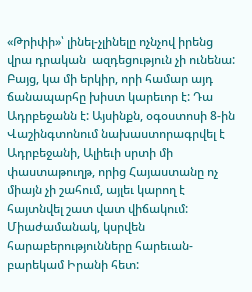«Թրիփի»՝ լինել-չլինելը ոչնչով իրենց վրա դրական  ազդեցություն չի ունենա: Բայց, կա մի երկիր, որի համար այդ ճանապարհը խիստ կարեւոր է: Դա Ադրբեջանն է: Այսինքն, օգօստոսի 8-ին Վաշինգտոնում նախաստորագրվել է Ադրբեջանի, Ալիեւի սրտի մի փաստաթուղթ, որից Հայաստանը ոչ միայն չի շահում, այլեւ կարող է հայտնվել շատ վատ վիճակում: Միաժամանակ, կսրվեն հարաբերությունները հարեւան-բարեկամ Իրանի հետ: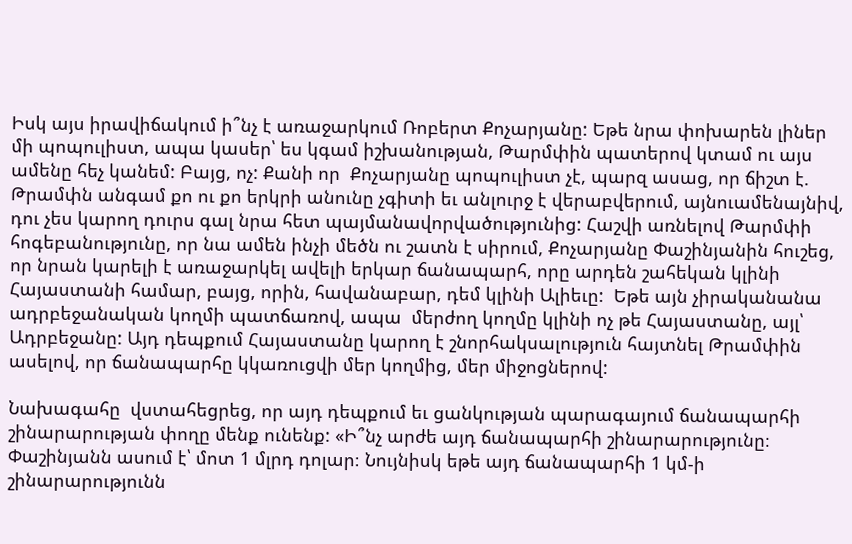Իսկ այս իրավիճակում ի՞նչ է առաջարկում Ռոբերտ Քոչարյանը: Եթե նրա փոխարեն լիներ մի պոպուլիստ, ապա կասեր՝ ես կգամ իշխանության, Թարմփին պատերով կտամ ու այս ամենը հեչ կանեմ: Բայց, ոչ: Քանի որ  Քոչարյանը պոպուլիստ չէ, պարզ ասաց, որ ճիշտ է. Թրամփն անգամ քո ու քո երկրի անունը չգիտի եւ անլուրջ է վերաբվերում, այնուամենայնիվ, դու չես կարող դուրս գալ նրա հետ պայմանավորվածությունից: Հաշվի առնելով Թարմփի հոգեբանությունը, որ նա ամեն ինչի մեծն ու շատն է սիրում, Քոչարյանը Փաշինյանին հուշեց, որ նրան կարելի է առաջարկել ավելի երկար ճանապարհ, որը արդեն շահեկան կլինի Հայաստանի համար, բայց, որին, հավանաբար, դեմ կլինի Ալիեւը:  Եթե այն չիրականանա ադրբեջանական կողմի պատճառով, ապա  մերժող կողմը կլինի ոչ թե Հայաստանը, այլ՝ Ադրբեջանը: Այդ դեպքում Հայաստանը կարող է շնորհակսալություն հայտնել Թրամփին ասելով, որ ճանապարհը կկառուցվի մեր կողմից, մեր միջոցներով:

Նախագահը  վստահեցրեց, որ այդ դեպքում եւ ցանկության պարագայում ճանապարհի շինարարության փողը մենք ունենք: «Ի՞նչ արժե այդ ճանապարհի շինարարությունը։ Փաշինյանն ասում է՝ մոտ 1 մլրդ դոլար։ Նույնիսկ եթե այդ ճանապարհի 1 կմ-ի շինարարությունն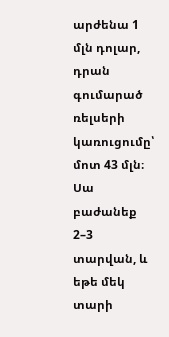արժենա 1 մլն դոլար, դրան գումարած ռելսերի կառուցումը՝ մոտ 43 մլն։ Սա բաժանեք 2–3 տարվան, և եթե մեկ տարի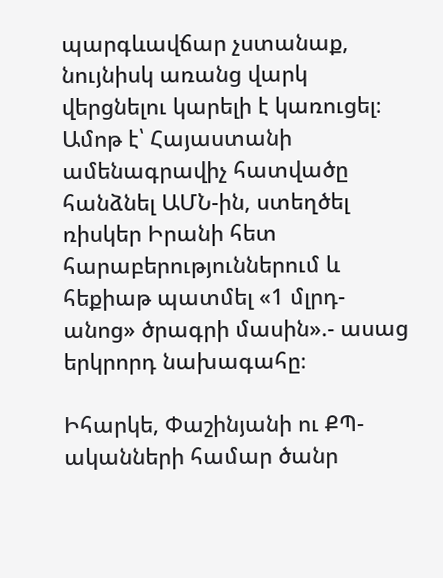պարգևավճար չստանաք, նույնիսկ առանց վարկ վերցնելու կարելի է կառուցել։ Ամոթ է՝ Հայաստանի ամենագրավիչ հատվածը հանձնել ԱՄՆ-ին, ստեղծել ռիսկեր Իրանի հետ հարաբերություններում և հեքիաթ պատմել «1 մլրդ-անոց» ծրագրի մասին».- ասաց երկրորդ նախագահը։

Իհարկե, Փաշինյանի ու ՔՊ-ականների համար ծանր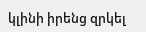կլինի իրենց զրկել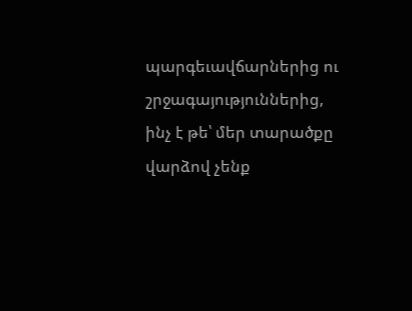պարգեւավճարներից ու շրջագայություններից,  ինչ է թե՝ մեր տարածքը վարձով չենք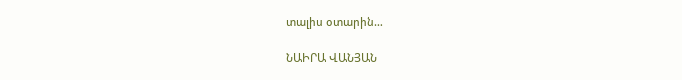տալիս օտարին…

ՆԱԻՐԱ ՎԱՆՅԱՆ